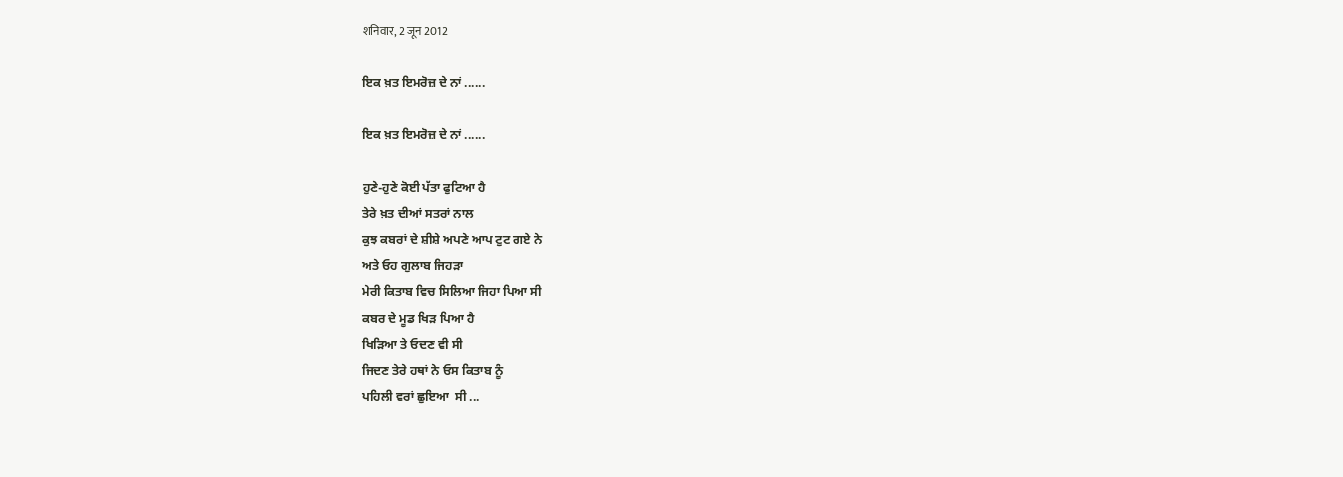शनिवार, 2 जून 2012

ਇਕ ਖ਼ਤ ਇਮਰੋਜ਼ ਦੇ ਨਾਂ ......

ਇਕ ਖ਼ਤ ਇਮਰੋਜ਼ ਦੇ ਨਾਂ ......

ਹੁਣੇ-ਹੁਣੇ ਕੋਈ ਪੱਤਾ ਫੁਟਿਆ ਹੈ
ਤੇਰੇ ਖ਼ਤ ਦੀਆਂ ਸਤਰਾਂ ਨਾਲ
ਕੁਝ ਕਬਰਾਂ ਦੇ ਸ਼ੀਸ਼ੇ ਅਪਣੇ ਆਪ ਟੁਟ ਗਏ ਨੇ
ਅਤੇ ਓਹ ਗੁਲਾਬ ਜਿਹੜਾ
ਮੇਰੀ ਕਿਤਾਬ ਵਿਚ ਸਿਲਿਆ ਜਿਹਾ ਪਿਆ ਸੀ
ਕਬਰ ਦੇ ਮੂਡ ਖਿੜ ਪਿਆ ਹੈ
ਖਿੜਿਆ ਤੇ ਓਦਣ ਵੀ ਸੀ
ਜਿਦਣ ਤੇਰੇ ਹਥਾਂ ਨੇ ਓਸ ਕਿਤਾਬ ਨੂੰ
ਪਹਿਲੀ ਵਰਾਂ ਛੁਇਆ  ਸੀ ...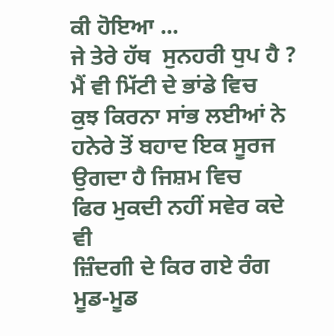ਕੀ ਹੋਇਆ ...
ਜੇ ਤੇਰੇ ਹੱਥ  ਸੁਨਹਰੀ ਧੁਪ ਹੈ ?
ਮੈਂ ਵੀ ਮਿੱਟੀ ਦੇ ਭਾਂਡੇ ਵਿਚ
ਕੁਝ ਕਿਰਨਾ ਸਾਂਭ ਲਈਆਂ ਨੇ
ਹਨੇਰੇ ਤੋਂ ਬਹਾਦ ਇਕ ਸੂਰਜ ਉਗਦਾ ਹੈ ਜਿਸ਼ਮ ਵਿਚ
ਫਿਰ ਮੁਕਦੀ ਨਹੀਂ ਸਵੇਰ ਕਦੇ ਵੀ
ਜ਼ਿੰਦਗੀ ਦੇ ਕਿਰ ਗਏ ਰੰਗ
ਮੂਡ-ਮੂਡ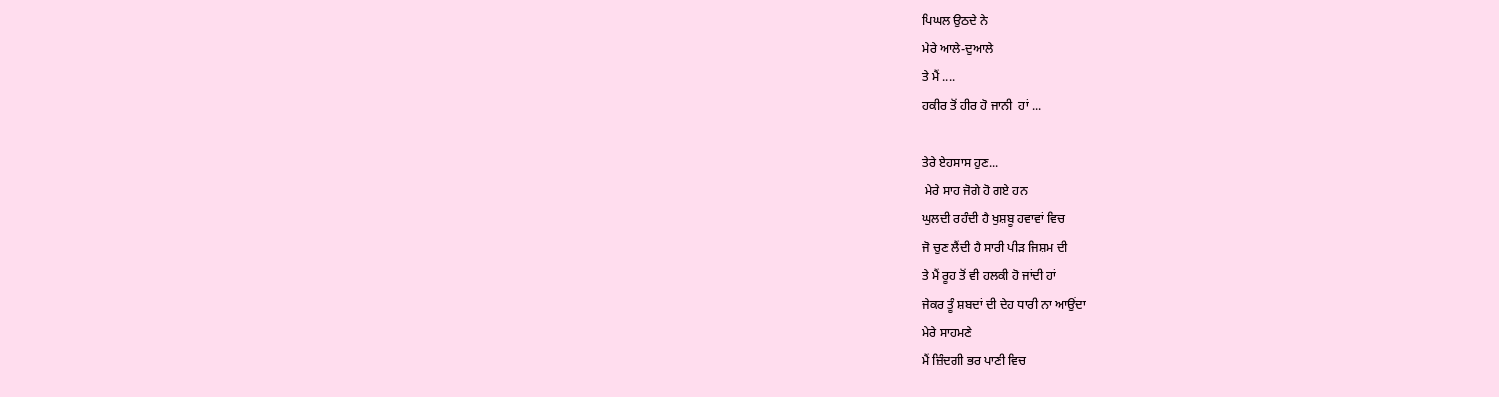ਪਿਘਲ ਉਠਦੇ ਨੇ
ਮੇਰੇ ਆਲੇ-ਦੁਆਲੇ
ਤੇ ਮੈਂ ....
ਹਕੀਰ ਤੋਂ ਹੀਰ ਹੋ ਜਾਨੀ  ਹਾਂ ...

ਤੇਰੇ ਏਹਸਾਸ ਹੁਣ...
 ਮੇਰੇ ਸਾਹ ਜੋਗੇ ਹੋ ਗਏ ਹਨ
ਘੁਲਦੀ ਰਹੰਦੀ ਹੈ ਖੁਸ਼ਬੂ ਹਵਾਵਾਂ ਵਿਚ
ਜੋ ਚੁਣ ਲੈਂਦੀ ਹੈ ਸਾਰੀ ਪੀੜ ਜਿਸ਼ਮ ਦੀ
ਤੇ ਮੈਂ ਰੂਹ ਤੋਂ ਵੀ ਹਲਕੀ ਹੋ ਜਾਂਦੀ ਹਾਂ
ਜੇਕਰ ਤੂੰ ਸ਼ਬਦਾਂ ਦੀ ਦੇਹ ਧਾਰੀ ਨਾ ਆਉਂਦਾ
ਮੇਰੇ ਸਾਹਮਣੇ
ਮੈਂ ਜ਼ਿੰਦਗੀ ਭਰ ਪਾਣੀ ਵਿਚ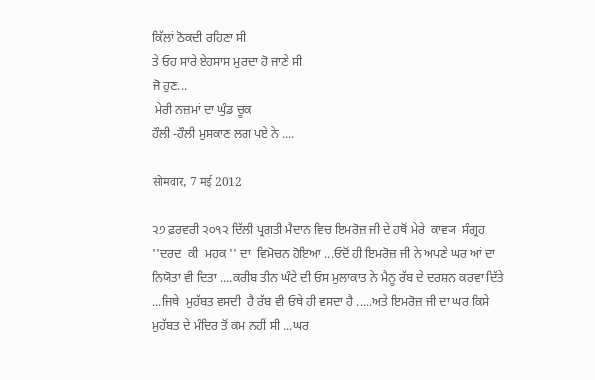ਕਿੱਲਾਂ ਠੋਕਦੀ ਰਹਿਣਾ ਸੀ
ਤੇ ਓਹ ਸਾਰੇ ਏਹਸਾਸ ਮੁਰਦਾ ਹੋ ਜਾਣੇ ਸੀ
ਜੋ ਹੁਣ...
 ਮੇਰੀ ਨਜ਼ਮਾਂ ਦਾ ਘੁੰਡ ਚੂਕ
ਹੌਲੀ -ਹੌਲੀ ਮੁਸਕਾਣ ਲਗ ਪਏ ਨੇ ....

सोमवार, 7 मई 2012

੨੭ ਫ਼ਰਵਰੀ ੨੦੧੨ ਦਿੱਲੀ ਪ੍ਰਗਤੀ ਮੈਦਾਨ ਵਿਚ ਇਮਰੋਜ਼ ਜੀ ਦੇ ਹਥੋਂ ਮੇਰੇ  ਕਾਵ੍ਯ  ਸੰਗ੍ਰਹ  ''ਦਰਦ  ਕੀ  ਮਹਕ '' ਦਾ  ਵਿਮੋਚਨ ਹੋਇਆ ...ਓਦੋਂ ਹੀ ਇਮਰੋਜ਼ ਜੀ ਨੇ ਅਪਣੇ ਘਰ ਆਂ ਦਾ ਨਿਯੋਤਾ ਵੀ ਦਿਤਾ ....ਕਰੀਬ ਤੀਨ ਘੰਟੇ ਦੀ ਓਸ ਮੁਲਾਕਾਤ ਨੇ ਮੈਨੂ ਰੱਬ ਦੇ ਦਰਸ਼ਨ ਕਰਵਾ ਦਿੱਤੇ ...ਜਿਥੇ  ਮੁਹੱਬਤ ਵਸਦੀ  ਹੈ ਰੱਬ ਵੀ ਓਥੇ ਹੀ ਵਸਦਾ ਹੈ .....ਅਤੇ ਇਮਰੋਜ਼ ਜੀ ਦਾ ਘਰ ਕਿਸੇ ਮੁਹੱਬਤ ਦੇ ਮੰਦਿਰ ਤੋਂ ਕਮ ਨਹੀਂ ਸੀ ...ਘਰ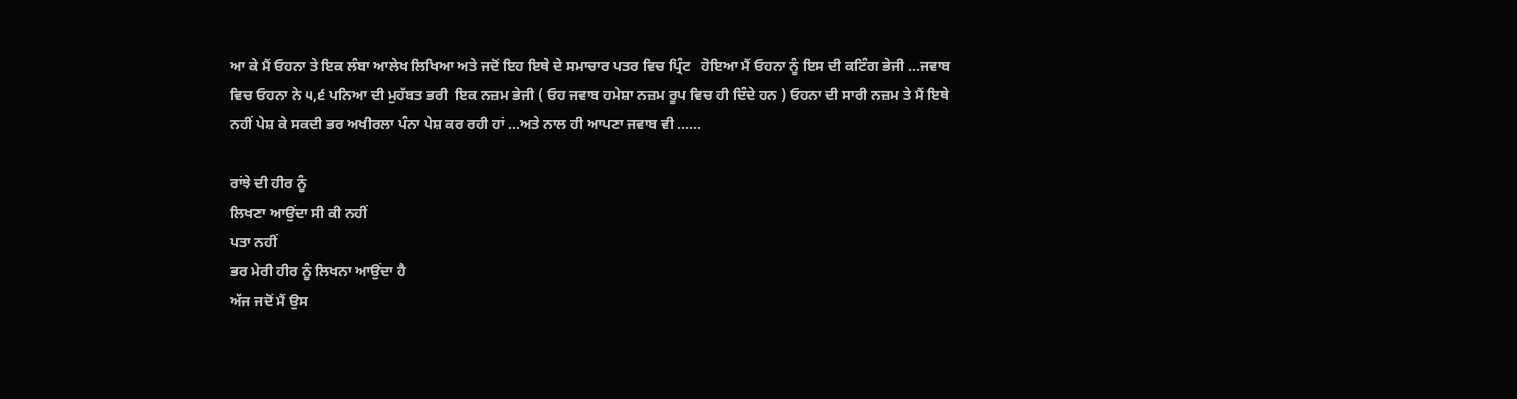ਆ ਕੇ ਮੈਂ ਓਹਨਾ ਤੇ ਇਕ ਲੰਬਾ ਆਲੇਖ ਲਿਖਿਆ ਅਤੇ ਜਦੋਂ ਇਹ ਇਥੇ ਦੇ ਸਮਾਚਾਰ ਪਤਰ ਵਿਚ ਪ੍ਰਿੰਟ   ਹੋਇਆ ਮੈਂ ਓਹਨਾ ਨੂੰ ਇਸ ਦੀ ਕਟਿੰਗ ਭੇਜੀ ...ਜਵਾਬ ਵਿਚ ਓਹਨਾ ਨੇ ੫,੬ ਪਨਿਆ ਦੀ ਮੁਹੱਬਤ ਭਰੀ  ਇਕ ਨਜ਼ਮ ਭੇਜੀ ( ਓਹ ਜਵਾਬ ਹਮੇਸ਼ਾ ਨਜ਼ਮ ਰੂਪ ਵਿਚ ਹੀ ਦਿੰਦੇ ਹਨ ) ਓਹਨਾ ਦੀ ਸਾਰੀ ਨਜ਼ਮ ਤੇ ਮੈਂ ਇਥੇ ਨਹੀਂ ਪੇਸ਼ ਕੇ ਸਕਦੀ ਭਰ ਅਖੀਰਲਾ ਪੰਨਾ ਪੇਸ਼ ਕਰ ਰਹੀ ਹਾਂ ...ਅਤੇ ਨਾਲ ਹੀ ਆਪਣਾ ਜਵਾਬ ਵੀ ......

ਰਾਂਝੇ ਦੀ ਹੀਰ ਨੂੰ
ਲਿਖਣਾ ਆਉਂਦਾ ਸੀ ਕੀ ਨਹੀਂ
ਪਤਾ ਨਹੀਂ
ਭਰ ਮੇਰੀ ਹੀਰ ਨੂੰ ਲਿਖਨਾ ਆਉਂਦਾ ਹੈ
ਅੱਜ ਜਦੋਂ ਮੈਂ ਉਸ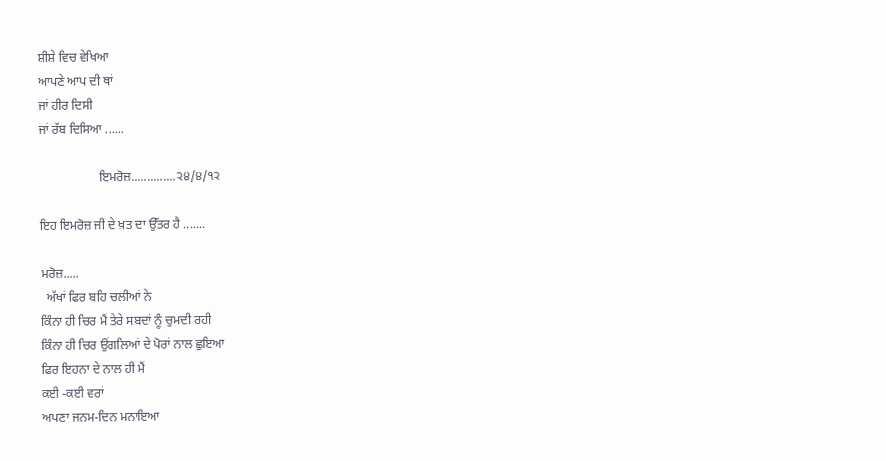ਸ਼ੀਸ਼ੇ ਵਿਚ ਵੇਖਿਆ
ਆਪਣੇ ਆਪ ਦੀ ਥਾਂ
ਜਾਂ ਹੀਰ ਦਿਸੀ
ਜਾਂ ਰੱਬ ਦਿਸਿਆ ......

                   ਇਮਰੋਜ਼..............੨੪/੪/੧੨

ਇਹ ਇਮਰੋਜ਼ ਜੀ ਦੇ ਖ਼ਤ ਦਾ ਉੱਤਰ ਹੈ .......

ਮਰੋਜ਼.....
  ਅੱਖਾਂ ਫਿਰ ਬਹਿ ਚਲੀਆਂ ਨੇ
ਕਿੰਨਾ ਹੀ ਚਿਰ ਮੈਂ ਤੇਰੇ ਸਬਦਾਂ ਨੂੰ ਚੁਮਦੀ ਰਹੀ
ਕਿੰਨਾ ਹੀ ਚਿਰ ਉਂਗਲਿਆਂ ਦੇ ਪੋਰਾਂ ਨਾਲ ਛੁਇਆ
ਫਿਰ ਇਹਨਾ ਦੇ ਨਾਲ ਹੀ ਮੈਂ
ਕਈ -ਕਈ ਵਰਾਂ
ਅਪਣਾ ਜਨਮ-ਦਿਨ ਮਨਾਇਆ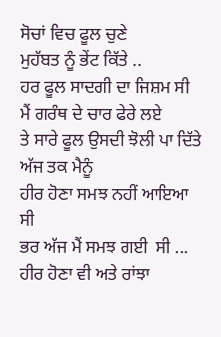ਸੋਚਾਂ ਵਿਚ ਫੂਲ ਚੁਣੇ
ਮੁਹੱਬਤ ਨੂੰ ਭੇਂਟ ਕਿੱਤੇ ..
ਹਰ ਫੂਲ ਸਾਦਗੀ ਦਾ ਜਿਸ਼ਮ ਸੀ
ਮੈਂ ਗਰੰਥ ਦੇ ਚਾਰ ਫੇਰੇ ਲਏ
ਤੇ ਸਾਰੇ ਫੂਲ ਉਸਦੀ ਝੋਲੀ ਪਾ ਦਿੱਤੇ
ਅੱਜ ਤਕ ਮੈਨੂੰ
ਹੀਰ ਹੋਣਾ ਸਮਝ ਨਹੀਂ ਆਇਆ ਸੀ
ਭਰ ਅੱਜ ਮੈਂ ਸਮਝ ਗਈ  ਸੀ ...
ਹੀਰ ਹੋਣਾ ਵੀ ਅਤੇ ਰਾਂਝਾ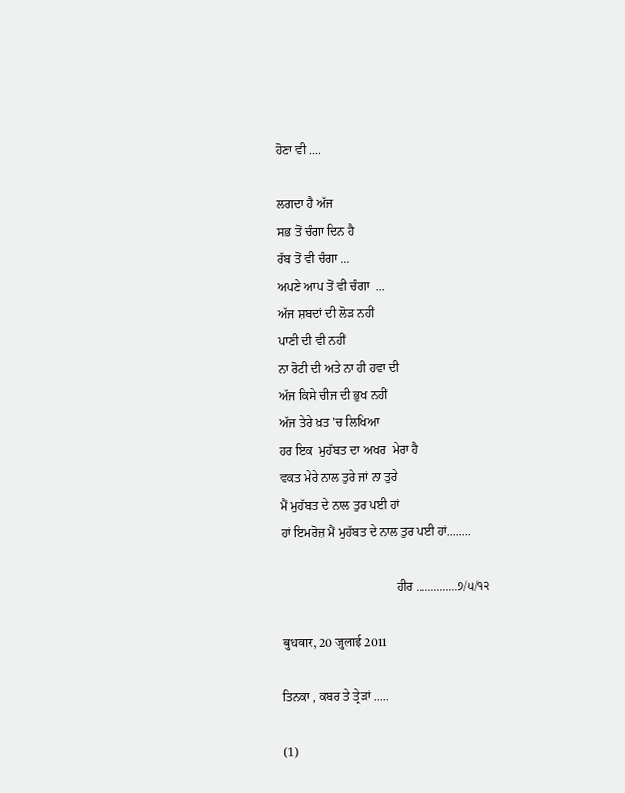ਹੋਣਾ ਵੀ ....

ਲਗਦਾ ਹੈ ਅੱਜ
ਸਭ ਤੋਂ ਚੰਗਾ ਦਿਨ ਹੈ
ਰੱਬ ਤੋਂ ਵੀ ਚੰਗਾ ...
ਅਪਣੇ ਆਪ ਤੋਂ ਵੀ ਚੰਗਾ  ...
ਅੱਜ ਸ਼ਬਦਾਂ ਦੀ ਲੋੜ ਨਹੀਂ
ਪਾਣੀ ਦੀ ਵੀ ਨਹੀਂ
ਨਾ ਰੋਟੀ ਦੀ ਅਤੇ ਨਾ ਹੀ ਹਵਾ ਦੀ
ਅੱਜ ਕਿਸੇ ਚੀਜ ਦੀ ਭੁਖ ਨਹੀਂ
ਅੱਜ ਤੇਰੇ ਖ਼ਤ 'ਚ ਲਿਖਿਆ
ਹਰ ਇਕ  ਮੁਹੱਬਤ ਦਾ ਅਖਰ  ਮੇਰਾ ਹੈ
ਵਕਤ ਮੇਰੇ ਨਾਲ ਤੁਰੇ ਜਾਂ ਨਾ ਤੁਰੇ
ਮੈਂ ਮੁਹੱਬਤ ਦੇ ਨਾਲ ਤੁਰ ਪਈ ਹਾਂ
ਹਾਂ ਇਮਰੋਜ਼ ਮੈਂ ਮੁਹੱਬਤ ਦੇ ਨਾਲ ਤੁਰ ਪਈ ਹਾਂ........

                                     ਹੀਰ ..............੭/੫/੧੨

बुधवार, 20 जुलाई 2011

ਤਿਨਕਾ , ਕਬਰ ਤੇ ਤ੍ਰੇੜਾਂ .....

(1)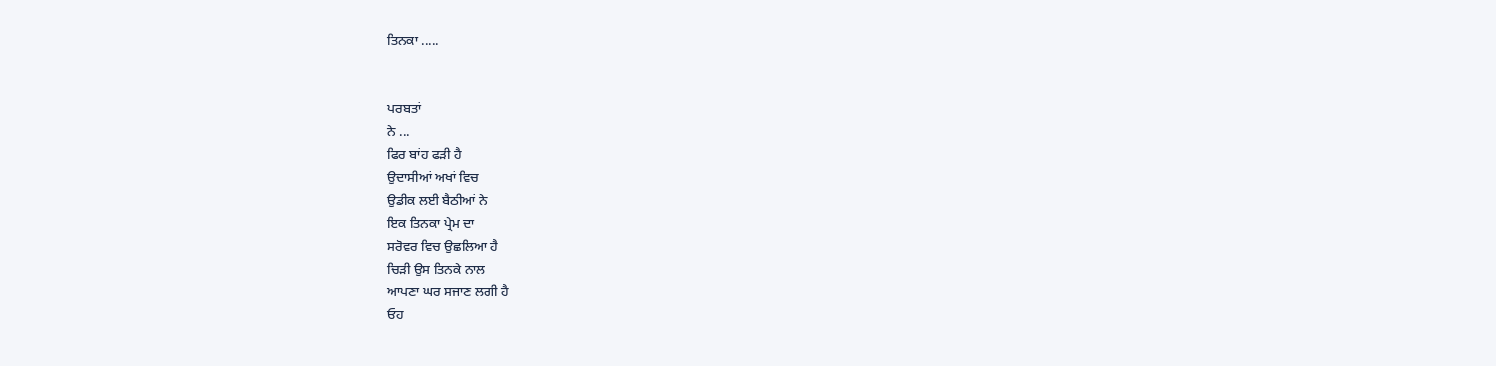ਤਿਨਕਾ .....


ਪਰਬਤਾਂ
ਨੇ ...
ਫਿਰ ਬਾਂਹ ਫੜੀ ਹੈ
ਉਦਾਸੀਆਂ ਅਖਾਂ ਵਿਚ
ਉਡੀਕ ਲਈ ਬੈਠੀਆਂ ਨੇ
ਇਕ ਤਿਨਕਾ ਪ੍ਰੇਮ ਦਾ
ਸਰੋਵਰ ਵਿਚ ਉਛਲਿਆ ਹੈ
ਚਿੜੀ ਉਸ ਤਿਨਕੇ ਨਾਲ
ਆਪਣਾ ਘਰ ਸਜਾਣ ਲਗੀ ਹੈ
ਓਹ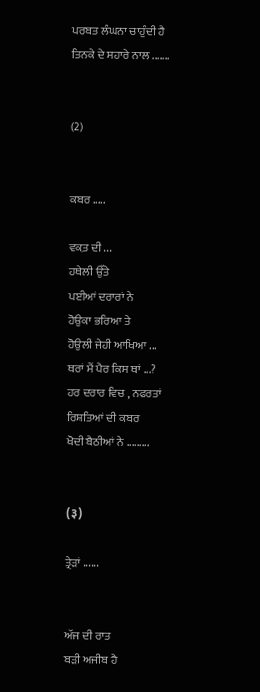ਪਰਬਤ ਲੰਘਨਾ ਚਾਹੁੰਦੀ ਹੈ
ਤਿਨਕੇ ਦੇ ਸਹਾਰੇ ਨਾਲ .......


(2)


ਕਬਰ .....

ਵਕ਼ਤ ਦੀ ...
ਹਥੇਲੀ ਉੱਤੇ
ਪਈਆਂ ਦਰਾਰਾਂ ਨੇ
ਹੋਉਕਾ ਭਰਿਆ ਤੇ
ਹੋਉਲੀ ਜੇਹੀ ਆਖਿਆ ...
ਥਰਾਂ ਮੈਂ ਪੈਰ ਕਿਸ ਥਾਂ ...?
ਹਰ ਦਰਾਰ ਵਿਚ , ਨਫਰਤਾਂ
ਰਿਸ਼ਤਿਆਂ ਦੀ ਕਬਰ
ਖੋਦੀ ਬੈਠੀਆਂ ਨੇ .........


(३)

ਤ੍ਰੇੜਾਂ ......


ਅੱਜ ਦੀ ਰਾਤ
ਬੜੀ ਅਜੀਬ ਹੈ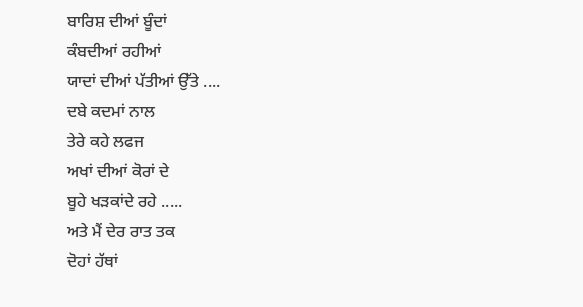ਬਾਰਿਸ਼ ਦੀਆਂ ਬੂੰਦਾਂ
ਕੰਬਦੀਆਂ ਰਹੀਆਂ
ਯਾਦਾਂ ਦੀਆਂ ਪੱਤੀਆਂ ਉੱਤੇ ....
ਦਬੇ ਕਦਮਾਂ ਨਾਲ
ਤੇਰੇ ਕਹੇ ਲਫਜ
ਅਖਾਂ ਦੀਆਂ ਕੋਰਾਂ ਦੇ
ਬੂਹੇ ਖੜਕਾਂਦੇ ਰਹੇ .....
ਅਤੇ ਮੈਂ ਦੇਰ ਰਾਤ ਤਕ
ਦੋਹਾਂ ਹੱਥਾਂ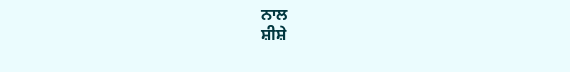ਨਾਲ
ਸ਼ੀਸ਼ੇ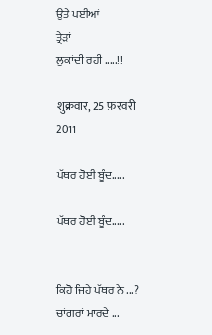ਉਤੇ ਪਈਆਂ
ਤ੍ਰੇੜਾਂ
ਲੁਕਾਂਦੀ ਰਹੀ .....!!

शुक्रवार, 25 फ़रवरी 2011

ਪੱਥਰ ਹੋਈ ਬੂੰਦ.....

ਪੱਥਰ ਹੋਈ ਬੂੰਦ.....


ਕਿਹੋ ਜਿਹੇ ਪੱਥਰ ਨੇ ...?
ਚਾਂਗਰਾਂ ਮਾਰਦੇ ...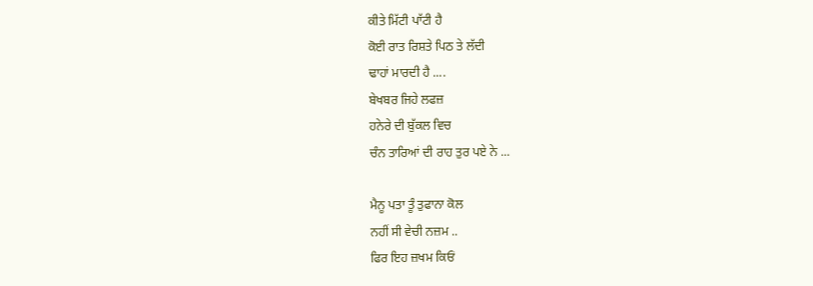ਕੀਤੇ ਮਿੱਟੀ ਪਾੱਟੀ ਹੈ
ਕੋਈ ਰਾਤ ਰਿਸ਼ਤੇ ਪਿਠ ਤੇ ਲੱਦੀ
ਢਾਹਾਂ ਮਾਰਦੀ ਹੈ ....
ਬੇਖਬਰ ਜਿਹੇ ਲਫਜ਼
ਹਨੇਰੇ ਦੀ ਬੁੱਕਲ ਵਿਚ
ਚੰਨ ਤਾਰਿਆਂ ਦੀ ਰਾਹ ਤੁਰ ਪਏ ਨੇ ...

ਮੈਨੂ ਪਤਾ ਤੂੰ ਤੁਫਾਨਾ ਕੋਲ
ਨਹੀਂ ਸੀ ਵੇਚੀ ਨਜ਼ਮ ..
ਫਿਰ ਇਹ ਜ਼ਖਮ ਕਿਓਂ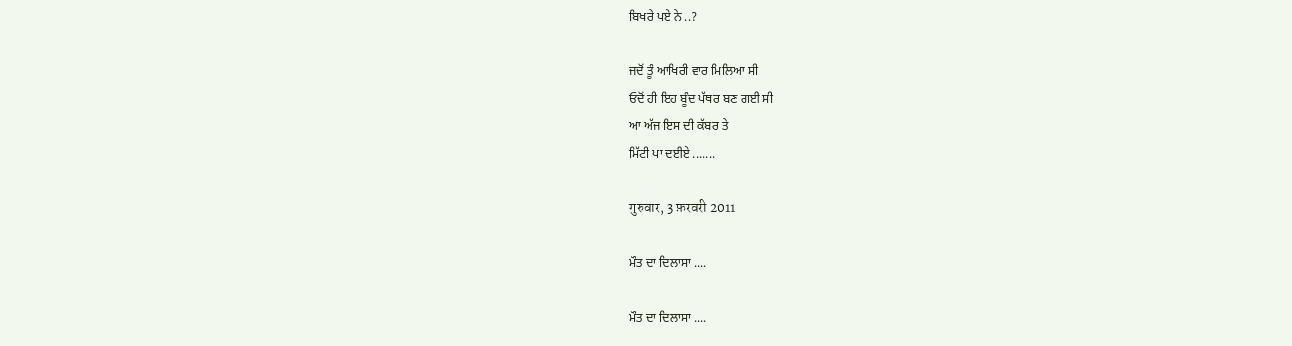ਬਿਖਰੇ ਪਏ ਨੇ ..?

ਜਦੋਂ ਤੂੰ ਆਖਿਰੀ ਵਾਰ ਮਿਲਿਆ ਸੀ
ਓਦੋਂ ਹੀ ਇਹ ਬੂੰਦ ਪੱਥਰ ਬਣ ਗਈ ਸੀ
ਆ ਅੱਜ ਇਸ ਦੀ ਕੱਬਰ ਤੇ
ਮਿੱਟੀ ਪਾ ਦਈਏ .......

गुरुवार, 3 फ़रवरी 2011

ਮੌਤ ਦਾ ਦਿਲਾਸਾ ....

ਮੌਤ ਦਾ ਦਿਲਾਸਾ ....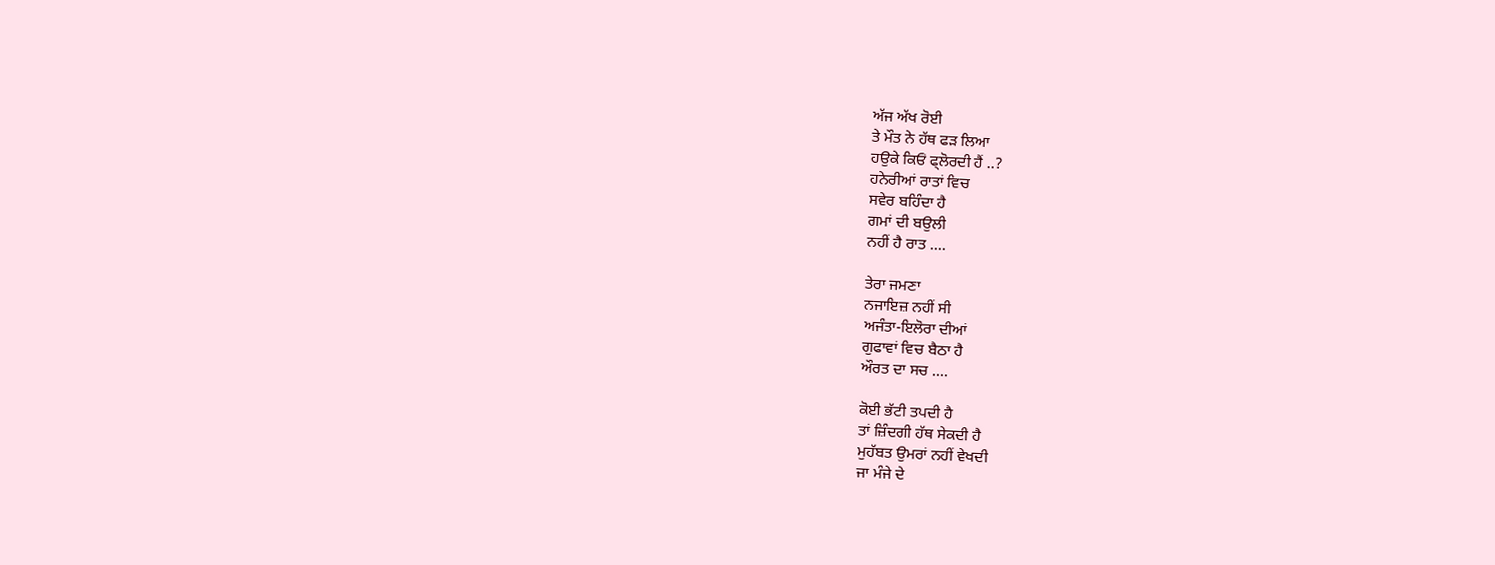ਅੱਜ ਅੱਖ ਰੋਈ
ਤੇ ਮੌਤ ਨੇ ਹੱਥ ਫੜ ਲਿਆ
ਹਉਕੇ ਕਿਓਂ ਫ੍ਲੋਰਦੀ ਹੈਂ ..?
ਹਨੇਰੀਆਂ ਰਾਤਾਂ ਵਿਚ
ਸਵੇਰ ਬਹਿੰਦਾ ਹੈ
ਗਮਾਂ ਦੀ ਬਉਲੀ
ਨਹੀਂ ਹੈ ਰਾਤ ....

ਤੇਰਾ ਜਮਣਾ
ਨਜਾਇਜ਼ ਨਹੀਂ ਸੀ
ਅਜੰਤਾ-ਇਲੋਰਾ ਦੀਆਂ
ਗੁਫਾਵਾਂ ਵਿਚ ਬੈਠਾ ਹੈ
ਔਰਤ ਦਾ ਸਚ ....

ਕੋਈ ਭੱਟੀ ਤਪਦੀ ਹੈ
ਤਾਂ ਜ਼ਿੰਦਗੀ ਹੱਥ ਸੇਕਦੀ ਹੈ
ਮੁਹੱਬਤ ਉਮਰਾਂ ਨਹੀਂ ਵੇਖਦੀ
ਜਾ ਮੰਜੇ ਦੇ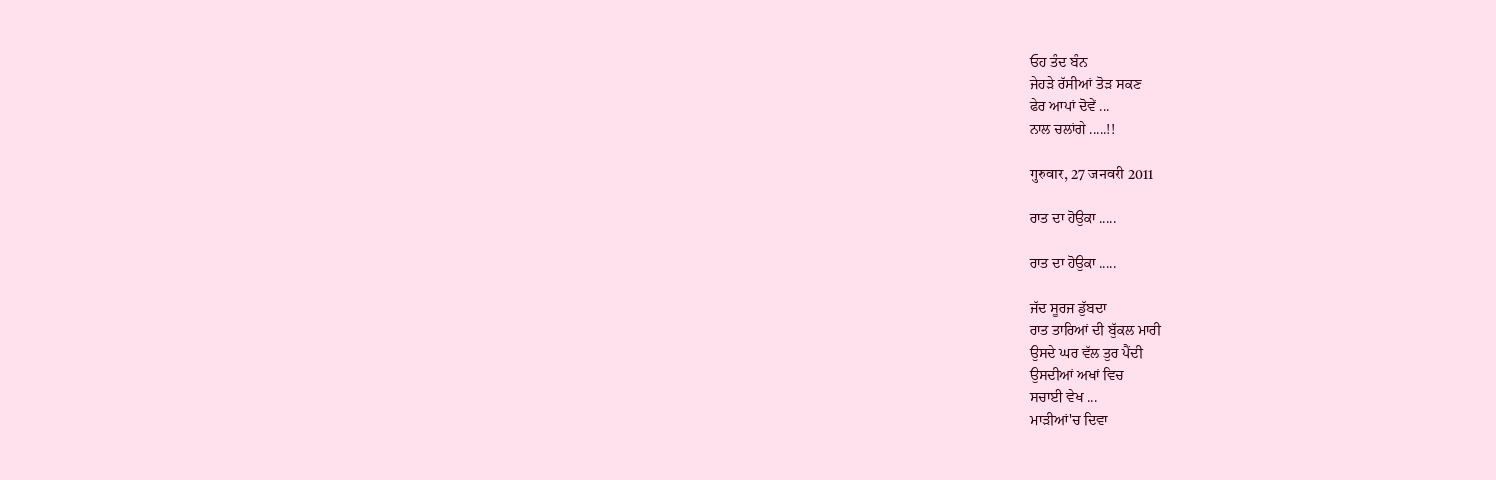ਓਹ ਤੰਦ ਬੰਨ
ਜੇਹੜੇ ਰੱਸੀਆਂ ਤੋੜ ਸਕਣ
ਫੇਰ ਆਪਾਂ ਦੋਵੇਂ ...
ਨਾਲ ਚਲਾਂਗੇ .....!!

गुरुवार, 27 जनवरी 2011

ਰਾਤ ਦਾ ਹੋਉਕਾ .....

ਰਾਤ ਦਾ ਹੋਉਕਾ .....

ਜੱਦ ਸੂਰਜ ਡੁੱਬਦਾ
ਰਾਤ ਤਾਰਿਆਂ ਦੀ ਬੁੱਕਲ ਮਾਰੀ
ਉਸਦੇ ਘਰ ਵੱਲ ਤੁਰ ਪੈਂਦੀ
ਉਸਦੀਆਂ ਅਖਾਂ ਵਿਚ
ਸਚਾਈ ਵੇਖ ...
ਮਾੜੀਆਂ'ਚ ਦਿਵਾ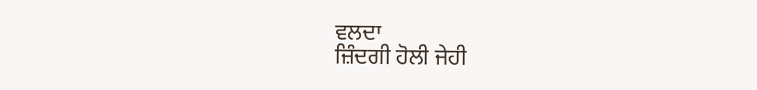ਵਲਦਾ
ਜ਼ਿੰਦਗੀ ਹੋਲੀ ਜੇਹੀ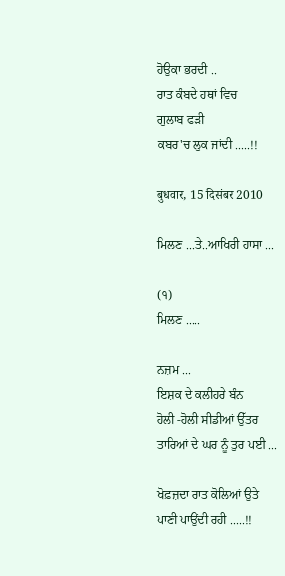ਹੋਉਕਾ ਭਰਦੀ ..
ਰਾਤ ਕੰਬਦੇ ਹਥਾਂ ਵਿਚ
ਗੁਲਾਬ ਫੜੀ
ਕਬਰ'ਚ ਲੁਕ ਜਾਂਦੀ .....!!

बुधवार, 15 दिसंबर 2010

ਮਿਲਣ ...ਤੇ..ਆਖਿਰੀ ਹਾਸਾ ...

(੧)
ਮਿਲਣ .....

ਨਜ਼ਮ ...
ਇਸ਼ਕ ਦੇ ਕਲੀਹਰੇ ਬੰਨ
ਹੋਲੀ -ਹੋਲੀ ਸੀਡੀਆਂ ਉੱਤਰ
ਤਾਰਿਆਂ ਦੇ ਘਰ ਨੂੰ ਤੁਰ ਪਈ ...

ਖੋਫ਼ਜ਼ਦਾ ਰਾਤ ਕੋਲਿਆਂ ਉਤੇ
ਪਾਣੀ ਪਾਉਂਦੀ ਰਹੀ .....!!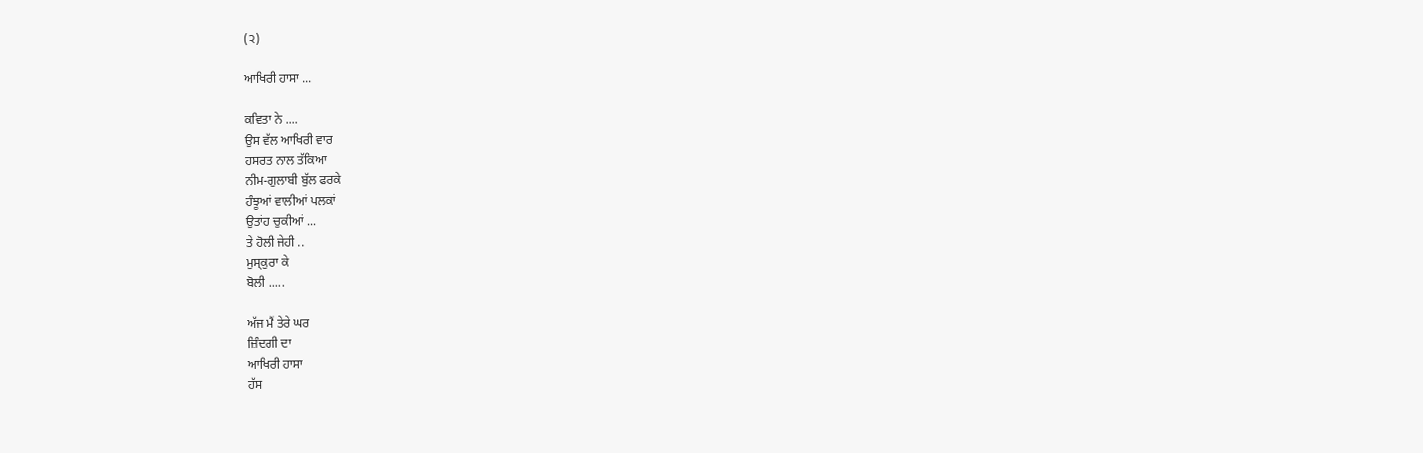(੨)

ਆਖਿਰੀ ਹਾਸਾ ...

ਕਵਿਤਾ ਨੇ ....
ਉਸ ਵੱਲ ਆਖਿਰੀ ਵਾਰ
ਹਸਰਤ ਨਾਲ ਤੱਕਿਆ
ਨੀਮ-ਗੁਲਾਬੀ ਬੁੱਲ ਫਰਕੇ
ਹੰਝੂਆਂ ਵਾਲੀਆਂ ਪਲਕਾਂ
ਉਤਾਂਹ ਚੁਕੀਆਂ ...
ਤੇ ਹੋਲੀ ਜੇਹੀ ..
ਮੁਸ੍ਕੁਰਾ ਕੇ
ਬੋਲੀ .....

ਅੱਜ ਮੈਂ ਤੇਰੇ ਘਰ
ਜ਼ਿੰਦਗੀ ਦਾ
ਆਖਿਰੀ ਹਾਸਾ
ਹੱਸ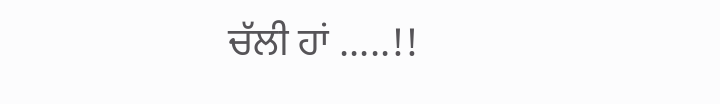ਚੱਲੀ ਹਾਂ .....!!